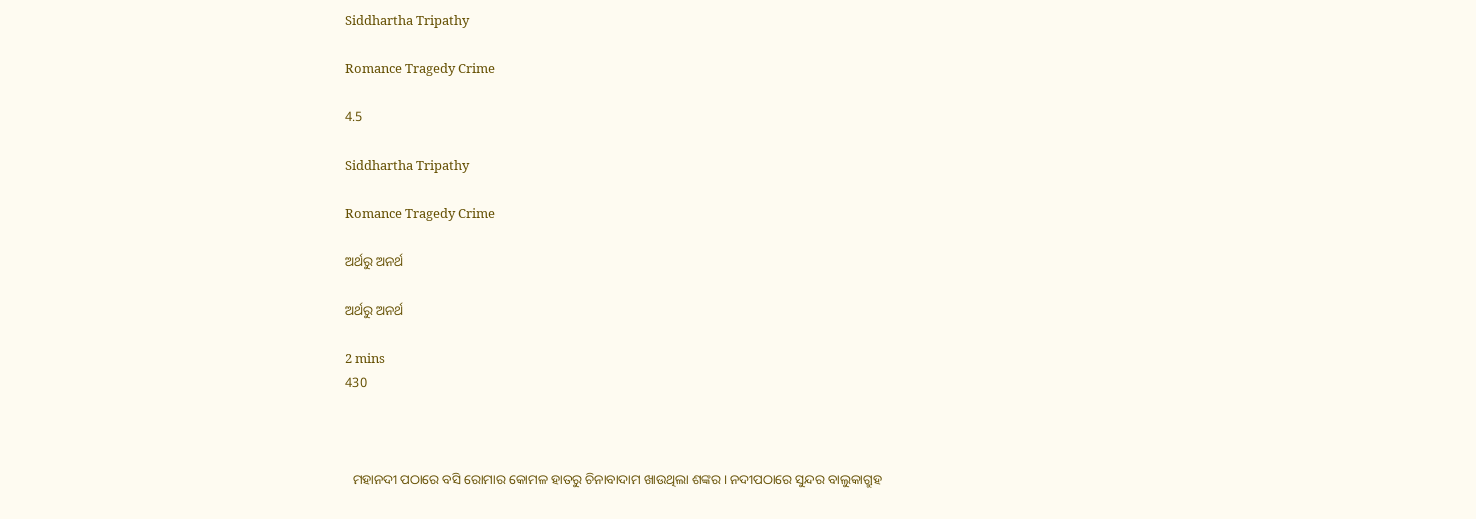Siddhartha Tripathy

Romance Tragedy Crime

4.5

Siddhartha Tripathy

Romance Tragedy Crime

ଅର୍ଥରୁ ଅନର୍ଥ

ଅର୍ଥରୁ ଅନର୍ଥ

2 mins
430



  ମହାନଦୀ ପଠାରେ ବସି ରୋମାର କୋମଳ ହାତରୁ ଚିନାବାଦାମ ଖାଉଥିଲା ଶଙ୍କର। ନଦୀପଠାରେ ସୁନ୍ଦର ବାଲୁକାଗ୍ରୁହ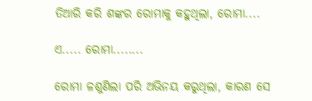ତିଆରି କରି ଶଙ୍କର ରୋମାକୁ କହୁଥିଲା, ରୋମା....

ଏ..... ରୋମା........

ରୋମା ଳଶୁଣିଲା ପରି ଅଭିନୟ କରୁଥିଲା, କାରଣ ସେ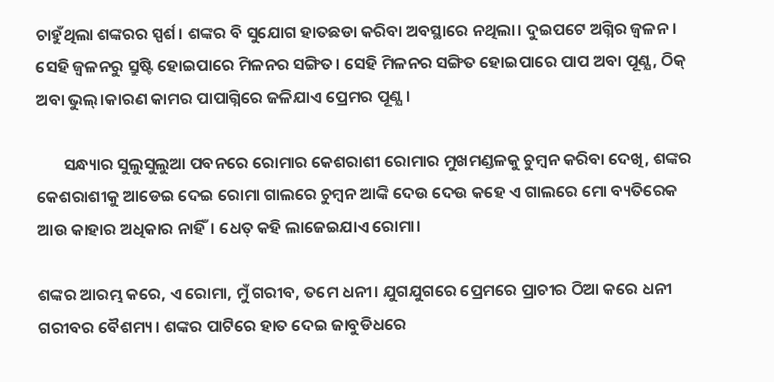ଚାହୁଁଥିଲା ଶଙ୍କରର ସ୍ପର୍ଶ। ଶଙ୍କର ବି ସୁଯୋଗ ହାତଛଡା କରିବା ଅବସ୍ଥାରେ ନଥିଲା। ଦୁଇପଟେ ଅଗ୍ନିର ଜ୍ୱଳନ। ସେହି ଜ୍ୱଳନରୁ ସ୍ରୁଷ୍ଟି ହୋଇପାରେ ମିଳନର ସଙ୍ଗିତ। ସେହି ମିଳନର ସଙ୍ଗିତ ହୋଇପାରେ ପାପ ଅବା ପୂଣ୍ଯ, ଠିକ୍ ଅବା ଭୁଲ୍।କାରଣ କାମର ପାପାଗ୍ନିରେ ଜଳିଯାଏ ପ୍ରେମର ପୂଣ୍ଯ।

       ସନ୍ଧ୍ୟାର ସୁଲୁସୁଲୁଆ ପବନରେ ରୋମାର କେଶରାଶୀ ରୋମାର ମୁଖମଣ୍ଡଳକୁ ଚୁମ୍ବନ କରିବା ଦେଖି, ଶଙ୍କର କେଶରାଶୀକୁ ଆଡେଇ ଦେଇ ରୋମା ଗାଲରେ ଚୁମ୍ବନ ଆଙ୍କି ଦେଉ ଦେଉ କହେ ଏ ଗାଲରେ ମୋ ବ୍ୟତିରେକ ଆଉ କାହାର ଅଧିକାର ନାହିଁ। ଧେତ୍ କହି ଲାଜେଇଯାଏ ରୋମା।

ଶଙ୍କର ଆରମ୍ଭ କରେ, ଏ ରୋମା, ମୁଁ ଗରୀବ, ତମେ ଧନୀ। ଯୁଗଯୁଗରେ ପ୍ରେମରେ ପ୍ରାଚୀର ଠିଆ କରେ ଧନୀ ଗରୀବର ବୈଶମ୍ୟ। ଶଙ୍କର ପାଟିରେ ହାତ ଦେଇ ଜାବୁଡିଧରେ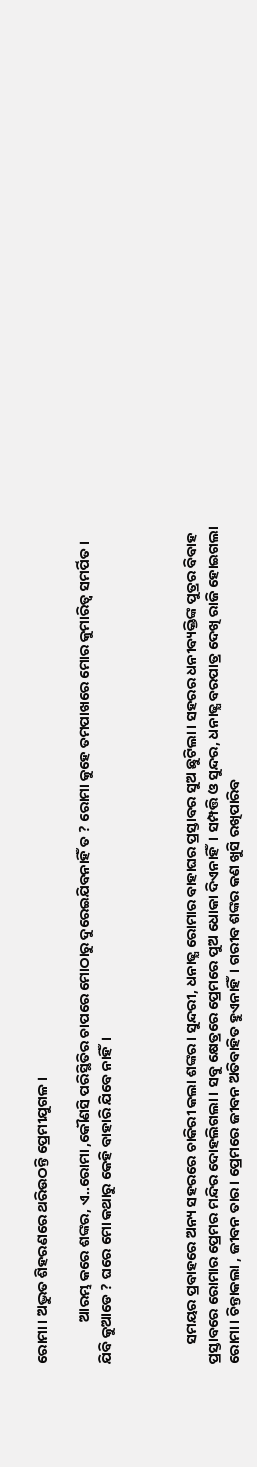ରୋମା। ଅଦ୍ଭୁତ ଶିହରଣରେ ଥରିଉଠନ୍ତି ପ୍ରେମୀଯୁଗଳ।

             ଆରମ୍ଭ କରେ ଶଙ୍କର, ଏ..ରୋମା ,କୌଣସି ପରିସ୍ଥିତିର ଚାପରେ ମୋଠାରୁ ଦୁରେଇଯିବନାହିଁ ତ ? ରୋମା କୁହେ ତମପାଖରେ ମୋର କୁମାରିତ୍ୱ ସମର୍ପିତ। ଯିବି କୁଆଡେ ? ଘରେ ମୋ କଥାରୁ କେହି ବାହାରି ଯିବେ ନାହିଁ।



      ସମୟର ପ୍ରବାହରେ ଅନ୍ୟ ସହରରେ ଚାକିରୀ କଲା ଶଙ୍କର। ସୁନ୍ଦରୀ, ଧନାଢ୍ଯ ରୋମାର ବାହାଘର ପ୍ରସ୍ତାବର ସୁଅ ଛୁଟିଲା। ସହରର ଧନୀବ୍ୟକ୍ତିଙ୍କ ପୁତ୍ରର ବିବାହ ପ୍ରସ୍ତାବରେ ରୋମାର ପ୍ରେମର ମନ୍ଦିର ଦୋହଲିଗଲା। ସବୁ କ୍ଷେତ୍ରରେ ପ୍ରେମରେ ପୁଅ ଧୋକା ଦିଏନାହିଁ। ସମ୍ପତ୍ତି ଓ ସୁନ୍ଦର, ଧନାଢ୍ଯ ବରପାତ୍ର ଦେଖି ରାଜି ହୋଇଗଲା ରୋମା। ଚିନ୍ତାକଲା , ଜୀବନ ତାର। ପ୍ରେମରେ ଜୀବନ ଅତିବାହିତ ହୁଏନାହିଁ। ଗରୀବ ଶଙ୍କର କଣ ଖୁସି ରଖିପାରିବ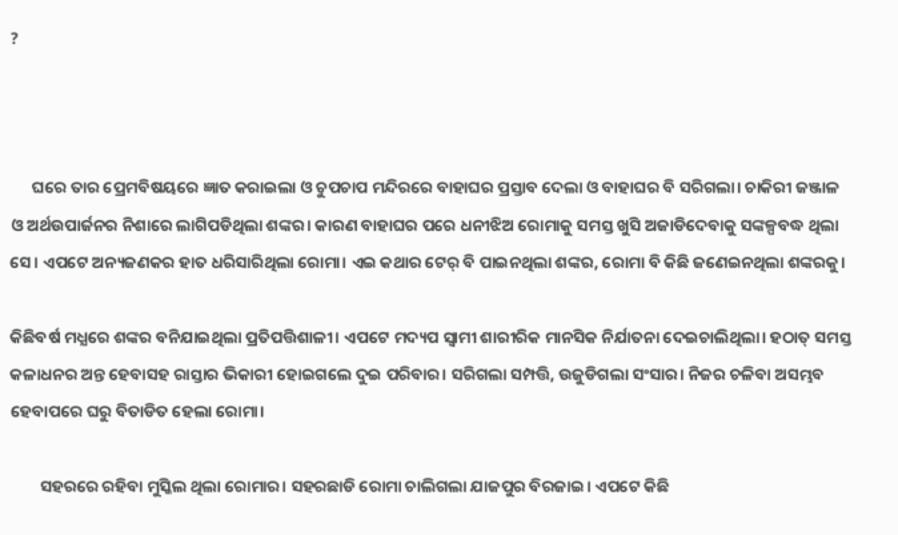?



      ଘରେ ତାର ପ୍ରେମବିଷୟରେ ଜ୍ଞାତ କରାଇଲା ଓ ଚୁପଚାପ ମନ୍ଦିରରେ ବାହାଘର ପ୍ରସ୍ତାବ ଦେଲା ଓ ବାହାଘର ବି ସରିଗଲା। ଚାକିରୀ ଜଞ୍ଜାଳ ଓ ଅର୍ଥଉପାର୍ଜନର ନିଶାରେ ଲାଗିପଡିଥିଲା ଶଙ୍କର। କାରଣ ବାହାଘର ପରେ ଧନୀଝିଅ ରୋମାକୁ ସମସ୍ତ ଖୁସି ଅଜାଡିଦେବାକୁ ସଙ୍କଳ୍ପବଦ୍ଧ ଥିଲା ସେ। ଏପଟେ ଅନ୍ୟଜଣକର ହାତ ଧରିସାରିଥିଲା ରୋମା। ଏଇ କଥାର ଟେର୍ ବି ପାଇନଥିଲା ଶଙ୍କର, ରୋମା ବି କିଛି ଜଣେଇନଥିଲା ଶଙ୍କରକୁ।

କିଛିବର୍ଷ ମଧ୍ଯରେ ଶଙ୍କର ବନିଯାଇଥିଲା ପ୍ରତିପତ୍ତିଶାଳୀ। ଏପଟେ ମଦ୍ୟପ ସ୍ୱାମୀ ଶାରୀରିକ ମାନସିକ ନିର୍ଯାତନା ଦେଇଚାଲିଥିଲା। ହଠାତ୍ ସମସ୍ତ କଳାଧନର ଅନ୍ତ ହେବାସହ ରାସ୍ତାର ଭିକାରୀ ହୋଇଗଲେ ଦୁଇ ପରିବାର। ସରିଗଲା ସମ୍ପତ୍ତି, ଉଜୁଡିଗଲା ସଂସାର। ନିଜର ଚଳିବା ଅସମ୍ଭବ ହେବାପରେ ଘରୁ ବିତାଡିତ ହେଲା ରୋମା।

        ସହରରେ ରହିବା ମୁସ୍କିଲ ଥିଲା ରୋମାର। ସହରଛାଡି ରୋମା ଚାଲିଗଲା ଯାଜପୁର ବିରଜାଇ। ଏପଟେ କିଛି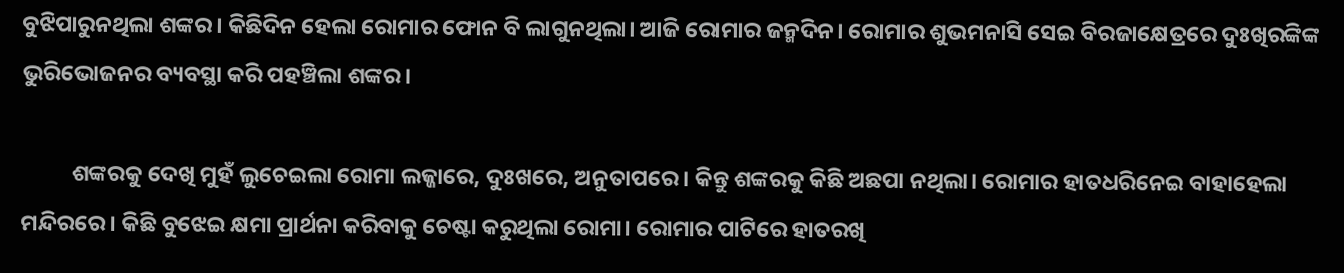ବୁଝିପାରୁନଥିଲା ଶଙ୍କର। କିଛିଦିନ ହେଲା ରୋମାର ଫୋନ ବି ଲାଗୁନଥିଲା। ଆଜି ରୋମାର ଜନ୍ମଦିନ। ରୋମାର ଶୁଭମନାସି ସେଇ ବିରଜାକ୍ଷେତ୍ରରେ ଦୁଃଖିରଙ୍କିଙ୍କ ଭୁରିଭୋଜନର ବ୍ୟବସ୍ଥା କରି ପହଞ୍ଚିଲା ଶଙ୍କର।

          ଶଙ୍କରକୁ ଦେଖି ମୁହଁ ଲୁଚେଇଲା ରୋମା ଲଜ୍ଜାରେ, ଦୁଃଖରେ, ଅନୁତାପରେ। କିନ୍ତୁ ଶଙ୍କରକୁ କିଛି ଅଛପା ନଥିଲା। ରୋମାର ହାତଧରିନେଇ ବାହାହେଲା ମନ୍ଦିରରେ। କିଛି ବୁଝେଇ କ୍ଷମା ପ୍ରାର୍ଥନା କରିବାକୁ ଚେଷ୍ଟା କରୁଥିଲା ରୋମା। ରୋମାର ପାଟିରେ ହାତରଖି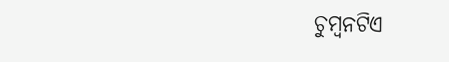ଚୁମ୍ବନଟିଏ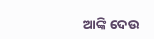ଆଙ୍କି ଦେଉ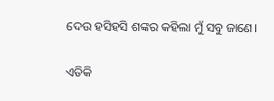ଦେଉ ହସିହସି ଶଙ୍କର କହିଲା ମୁଁ ସବୁ ଜାଣେ।

ଏତିକି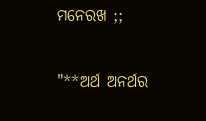ମନେରଖ ;;

"**ଅର୍ଥ ଅନର୍ଥର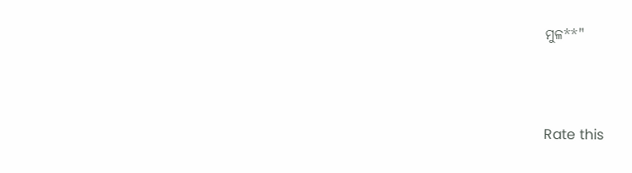ମୁଳ**"



Rate this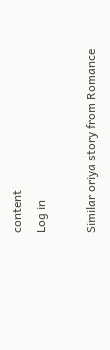content
Log in

Similar oriya story from Romance